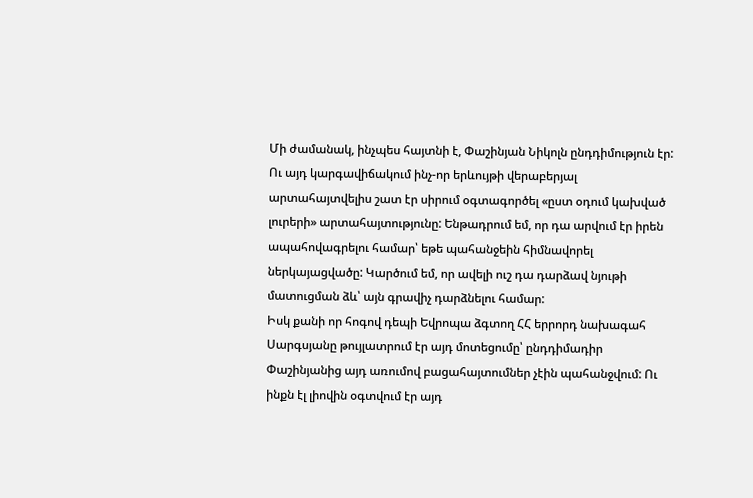Մի ժամանակ, ինչպես հայտնի է, Փաշինյան Նիկոլն ընդդիմություն էր: Ու այդ կարգավիճակում ինչ-որ երևույթի վերաբերյալ արտահայտվելիս շատ էր սիրում օգտագործել «ըստ օդում կախված լուրերի» արտահայտությունը: Ենթադրում եմ, որ դա արվում էր իրեն ապահովագրելու համար՝ եթե պահանջեին հիմնավորել ներկայացվածը: Կարծում եմ, որ ավելի ուշ դա դարձավ նյութի մատուցման ձև՝ այն գրավիչ դարձնելու համար:
Իսկ քանի որ հոգով դեպի Եվրոպա ձգտող ՀՀ երրորդ նախագահ Սարգսյանը թույլատրում էր այդ մոտեցումը՝ ընդդիմադիր Փաշինյանից այդ առումով բացահայտումներ չէին պահանջվում: Ու ինքն էլ լիովին օգտվում էր այդ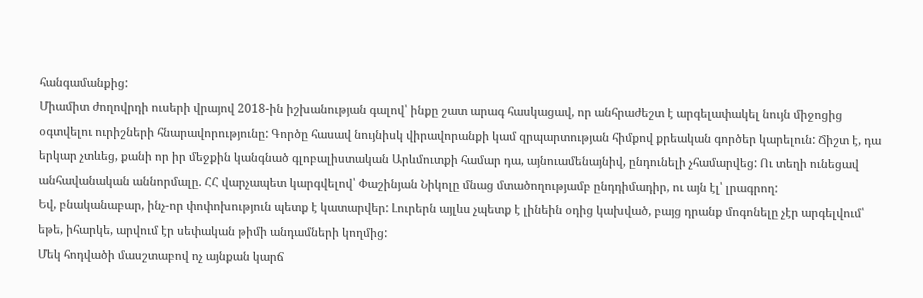հանգամանքից:
Միամիտ ժողովրդի ուսերի վրայով 2018-ին իշխանության գալով՝ ինքը շատ արագ հասկացավ, որ անհրաժեշտ է արգելափակել նույն միջոցից օգտվելու ուրիշների հնարավորությունը: Գործը հասավ նույնիսկ վիրավորանքի կամ զրպարտության հիմքով քրեական գործեր կարելուն: Ճիշտ է, դա երկար չտևեց, քանի որ իր մեջքին կանգնած գլոբալիստական Արևմուտքի համար դա, այնուամենայնիվ, ընդունելի չհամարվեց: Ու տեղի ունեցավ անհավանական աննորմալը. ՀՀ վարչապետ կարգվելով՝ Փաշինյան Նիկոլը մնաց մտածողությամբ ընդդիմադիր, ու այն էլ՝ լրագրող:
Եվ, բնականաբար, ինչ-որ փոփոխություն պետք է կատարվեր: Լուրերն այլևս չպետք է լինեին օդից կախված, բայց դրանք մոգոնելը չէր արգելվում՝ եթե, իհարկե, արվում էր սեփական թիմի անդամների կողմից:
Մեկ հոդվածի մասշտաբով ոչ այնքան կարճ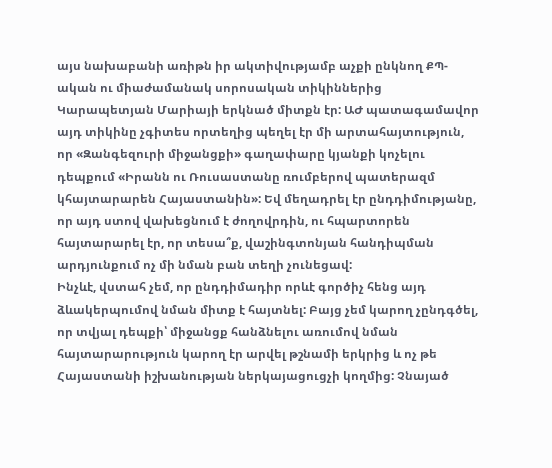այս նախաբանի առիթն իր ակտիվությամբ աչքի ընկնող ՔՊ-ական ու միաժամանակ սորոսական տիկիններից Կարապետյան Մարիայի երկնած միտքն էր: ԱԺ պատագամավոր այդ տիկինը չգիտես որտեղից պեղել էր մի արտահայտություն, որ «Զանգեզուրի միջանցքի» գաղափարը կյանքի կոչելու դեպքում «Իրանն ու Ռուսաստանը ռումբերով պատերազմ կհայտարարեն Հայաստանին»: Եվ մեղադրել էր ընդդիմությանը, որ այդ ստով վախեցնում է ժողովրդին, ու հպարտորեն հայտարարել էր, որ տեսա՞ք, վաշինգտոնյան հանդիպման արդյունքում ոչ մի նման բան տեղի չունեցավ:
Ինչևէ, վստահ չեմ, որ ընդդիմադիր որևէ գործիչ հենց այդ ձևակերպումով նման միտք է հայտնել: Բայց չեմ կարող չընդգծել, որ տվյալ դեպքի՝ միջանցք հանձնելու առումով նման հայտարարություն կարող էր արվել թշնամի երկրից և ոչ թե Հայաստանի իշխանության ներկայացուցչի կողմից: Չնայած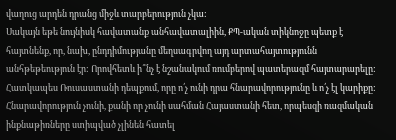վաղուց արդեն դրանց միջև տարբերություն չկա:
Սակայն եթե նույնիսկ հավատանք անհավատալիին, ՔՊ-ական տիկնոջը պետք է հայտնենք, որ, նախ, ընդդիմությանը մեղսագրվող այդ արտահայտությունն անհթեթեություն էր: Որովհետև ի՞նչ է նշանակում ռումբերով պատերազմ հայտարարելը: Հատկապես Ռուսաստանի դեպքում, որը ո՛չ ունի դրա հնարավորությունը և ո՛չ էլ կարիքը: Հնարավորություն չունի, քանի որ չունի սահման Հայաստանի հետ, որպեսզի ռազմական ինքնաթիռները ստիպված չլինեն հատել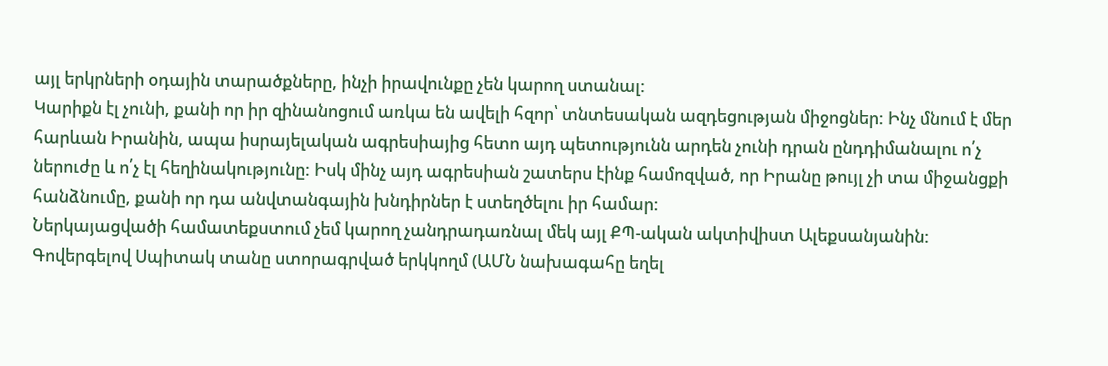այլ երկրների օդային տարածքները, ինչի իրավունքը չեն կարող ստանալ:
Կարիքն էլ չունի, քանի որ իր զինանոցում առկա են ավելի հզոր՝ տնտեսական ազդեցության միջոցներ: Ինչ մնում է մեր հարևան Իրանին, ապա իսրայելական ագրեսիայից հետո այդ պետությունն արդեն չունի դրան ընդդիմանալու ո՛չ ներուժը և ո՛չ էլ հեղինակությունը: Իսկ մինչ այդ ագրեսիան շատերս էինք համոզված, որ Իրանը թույլ չի տա միջանցքի հանձնումը, քանի որ դա անվտանգային խնդիրներ է ստեղծելու իր համար:
Ներկայացվածի համատեքստում չեմ կարող չանդրադառնալ մեկ այլ ՔՊ-ական ակտիվիստ Ալեքսանյանին: Գովերգելով Սպիտակ տանը ստորագրված երկկողմ (ԱՄՆ նախագահը եղել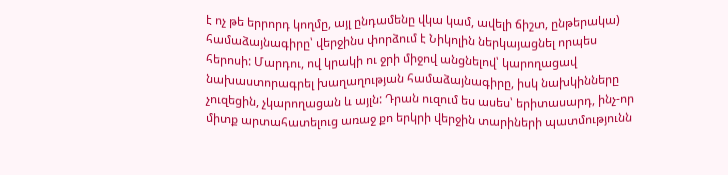է ոչ թե երրորդ կողմը, այլ ընդամենը վկա կամ, ավելի ճիշտ, ընթերակա) համաձայնագիրը՝ վերջինս փորձում է Նիկոլին ներկայացնել որպես հերոսի: Մարդու, ով կրակի ու ջրի միջով անցնելով՝ կարողացավ նախաստորագրել խաղաղության համաձայնագիրը, իսկ նախկինները չուզեցին, չկարողացան և այլն: Դրան ուզում ես ասես՝ երիտասարդ, ինչ-որ միտք արտահատելուց առաջ քո երկրի վերջին տարիների պատմությունն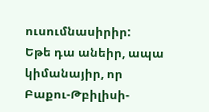ուսումնասիրիր:
Եթե դա անեիր, ապա կիմանայիր, որ Բաքու-Թբիլիսի-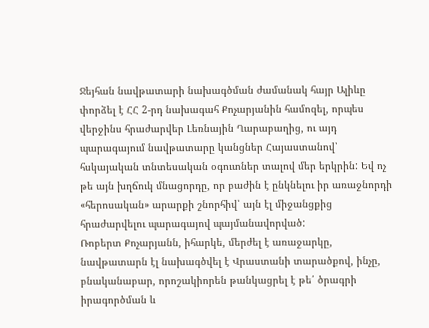Ջեյհան նավթատարի նախագծման ժամանակ հայր Ալիևը փորձել է ՀՀ 2-րդ նախագահ Քոչարյանին համոզել, որպես վերջինս հրաժարվեր Լեռնային Ղարաբաղից, ու այդ պարագայում նավթատարը կանցներ Հայաստանով՝ հսկայական տնտեսական օգուտներ տալով մեր երկրին: Եվ ոչ թե այն խղճուկ մնացորդը, որ բաժին է ընկնելու իր առաջնորդի «հերոսական» արարքի շնորհիվ՝ այն էլ միջանցքից հրաժարվելու պարագայով պայմանավորված:
Ռոբերտ Քոչարյանն, իհարկե, մերժել է առաջարկը, նավթատարն էլ նախագծվել է Վրաստանի տարածքով, ինչը, բնականաբար, որոշակիորեն թանկացրել է թե՛ ծրագրի իրագործման և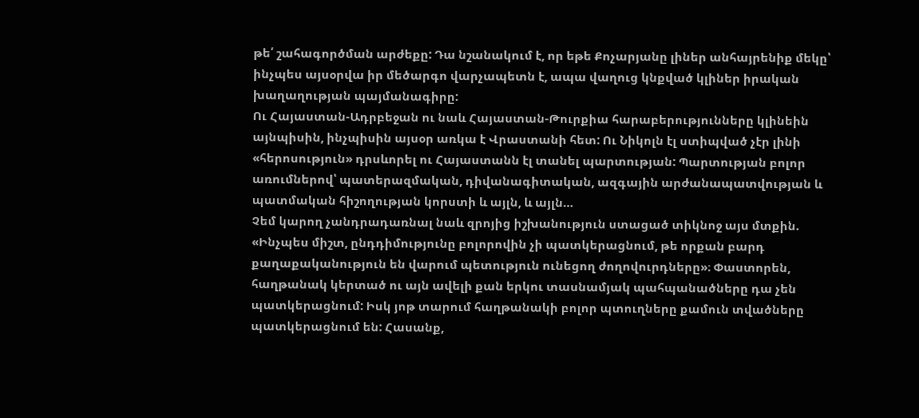թե՛ շահագործման արժեքը: Դա նշանակում է, որ եթե Քոչարյանը լիներ անհայրենիք մեկը՝ ինչպես այսօրվա իր մեծարգո վարչապետն է, ապա վաղուց կնքված կլիներ իրական խաղաղության պայմանագիրը:
Ու Հայաստան-Ադրբեջան ու նաև Հայաստան-Թուրքիա հարաբերությունները կլինեին այնպիսին, ինչպիսին այսօր առկա է Վրաստանի հետ: Ու Նիկոլն էլ ստիպված չէր լինի «հերոսություն» դրսևորել ու Հայաստանն էլ տանել պարտության: Պարտության բոլոր առումներով՝ պատերազմական, դիվանագիտական, ազգային արժանապատվության և պատմական հիշողության կորստի և այլն, և այլն…
Չեմ կարող չանդրադառնալ նաև զրոյից իշխանություն ստացած տիկնոջ այս մտքին. «Ինչպես միշտ, ընդդիմությունը բոլորովին չի պատկերացնում, թե որքան բարդ քաղաքականություն են վարում պետություն ունեցող ժողովուրդները»։ Փաստորեն, հաղթանակ կերտած ու այն ավելի քան երկու տասնամյակ պահպանածները դա չեն պատկերացնում: Իսկ յոթ տարում հաղթանակի բոլոր պտուղները քամուն տվածները պատկերացնում են: Հասանք,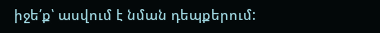իջե՛ք՝ ասվում է նման դեպքերում: